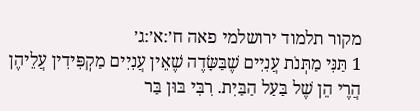מקור תלמוד ירושלמי פאה ח׳:א׳:ג׳
1 תַּנִּי מַתְּנֹת עֲנִיִים שֶׁבַּשָּׂדֶה שֶׁאֵין עֲנִיִים מַקְפִּידִין עֲלֵיהֶן הֲרֶי הֵן שֶׁל בַּעַל הַבַּיִת. רִבִּי בּוּן בַּר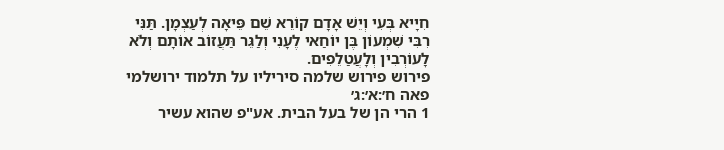חִיָיא בְּעִי וְיֵשׁ אָדָם קוֹרֵא שֵׁם פֵּיאָה לְעַצְמָן. תַּנִּי רִבִּי שִׁמְעוֹן בֶּן יוֹחַאי לֶעָנִי וְלַגֵּר תַּעֲזוֹב אוֹתָם וְלֹא לָעוֹרְבִין וְלָעֲטַלֵפִים.
פירוש פירוש שלמה סיריליו על תלמוד ירושלמי פאה ח׳:א׳:ג׳
1 הרי הן של בעל הבית. אע"פ שהוא עשיר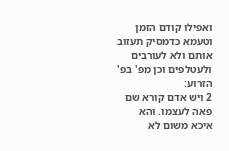ואפילו קודם הזמן וטעמא כדמסיק תעזוב אותם ולא לעורבים ולעטלפים וכן מפ' בפ' הזרוע:
2 ויש אדם קורא שם פאה לעצמו. והא איכא משום לא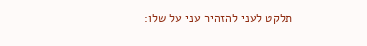תלקט לעני להזהיר עני על שלו: